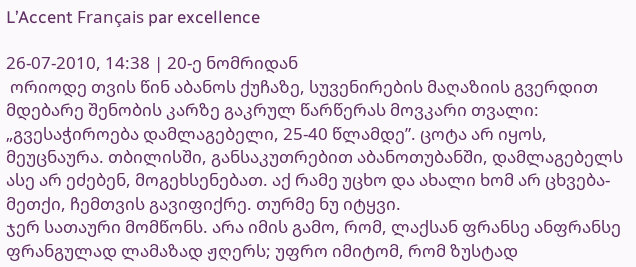L’Accent Français par excellence

26-07-2010, 14:38 | 20-ე ნომრიდან
 ორიოდე თვის წინ აბანოს ქუჩაზე, სუვენირების მაღაზიის გვერდით მდებარე შენობის კარზე გაკრულ წარწერას მოვკარი თვალი: „გვესაჭიროება დამლაგებელი, 25-40 წლამდე”. ცოტა არ იყოს, მეუცნაურა. თბილისში, განსაკუთრებით აბანოთუბანში, დამლაგებელს ასე არ ეძებენ, მოგეხსენებათ. აქ რამე უცხო და ახალი ხომ არ ცხვება-მეთქი, ჩემთვის გავიფიქრე. თურმე ნუ იტყვი.
ჯერ სათაური მომწონს. არა იმის გამო, რომ, ლაქსან ფრანსე ანფრანსე ფრანგულად ლამაზად ჟღერს; უფრო იმიტომ, რომ ზუსტად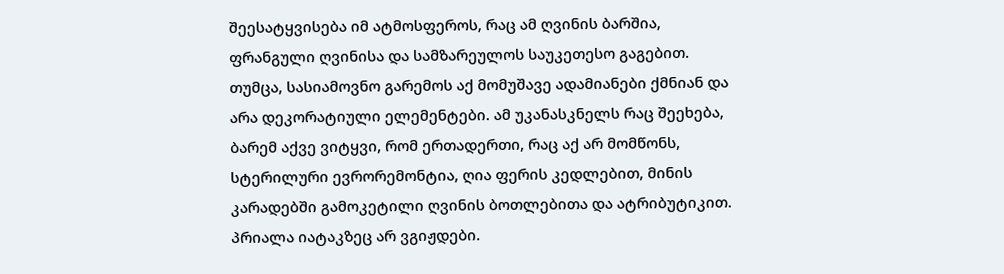შეესატყვისება იმ ატმოსფეროს, რაც ამ ღვინის ბარშია, ფრანგული ღვინისა და სამზარეულოს საუკეთესო გაგებით. თუმცა, სასიამოვნო გარემოს აქ მომუშავე ადამიანები ქმნიან და არა დეკორატიული ელემენტები. ამ უკანასკნელს რაც შეეხება, ბარემ აქვე ვიტყვი, რომ ერთადერთი, რაც აქ არ მომწონს, სტერილური ევრორემონტია, ღია ფერის კედლებით, მინის კარადებში გამოკეტილი ღვინის ბოთლებითა და ატრიბუტიკით. პრიალა იატაკზეც არ ვგიჟდები.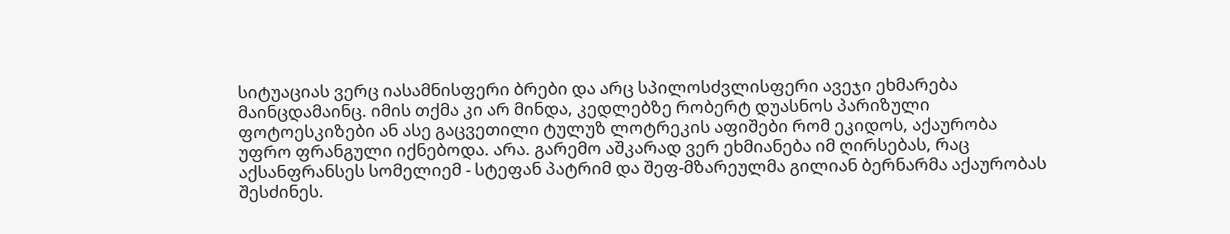სიტუაციას ვერც იასამნისფერი ბრები და არც სპილოსძვლისფერი ავეჯი ეხმარება მაინცდამაინც. იმის თქმა კი არ მინდა, კედლებზე რობერტ დუასნოს პარიზული ფოტოესკიზები ან ასე გაცვეთილი ტულუზ ლოტრეკის აფიშები რომ ეკიდოს, აქაურობა უფრო ფრანგული იქნებოდა. არა. გარემო აშკარად ვერ ეხმიანება იმ ღირსებას, რაც აქსანფრანსეს სომელიემ - სტეფან პატრიმ და შეფ-მზარეულმა გილიან ბერნარმა აქაურობას შესძინეს.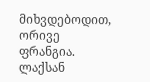მიხვდებოდით, ორივე ფრანგია.
ლაქსან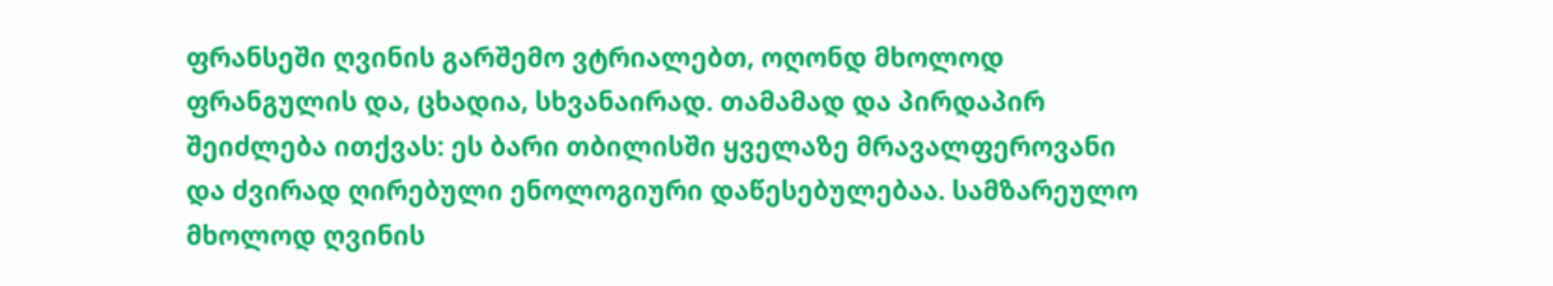ფრანსეში ღვინის გარშემო ვტრიალებთ, ოღონდ მხოლოდ ფრანგულის და, ცხადია, სხვანაირად. თამამად და პირდაპირ შეიძლება ითქვას: ეს ბარი თბილისში ყველაზე მრავალფეროვანი და ძვირად ღირებული ენოლოგიური დაწესებულებაა. სამზარეულო მხოლოდ ღვინის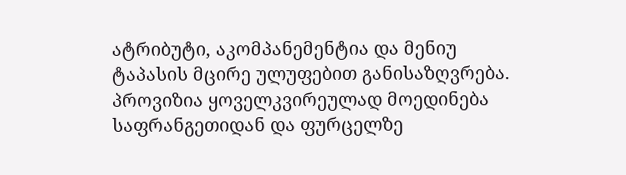ატრიბუტი, აკომპანემენტია და მენიუ ტაპასის მცირე ულუფებით განისაზღვრება. პროვიზია ყოველკვირეულად მოედინება საფრანგეთიდან და ფურცელზე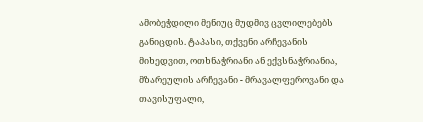ამობეჭდილი მენიუც მუდმივ ცვლილებებს განიცდის. ტაპასი, თქვენი არჩევანის მიხედვით, ოთხნაჭრიანი ან ექვსნაჭრიანია, მზარეულის არჩევანი - მრავალფეროვანი და თავისუფალი,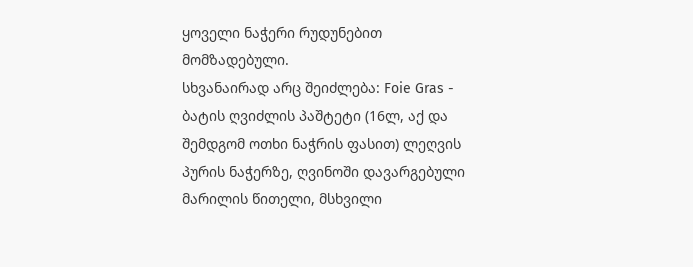ყოველი ნაჭერი რუდუნებით მომზადებული.
სხვანაირად არც შეიძლება: Foie Gras - ბატის ღვიძლის პაშტეტი (16ლ, აქ და შემდგომ ოთხი ნაჭრის ფასით) ლეღვის პურის ნაჭერზე, ღვინოში დავარგებული მარილის წითელი, მსხვილი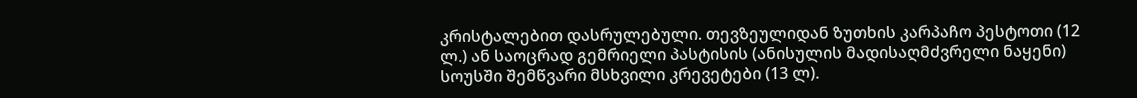კრისტალებით დასრულებული. თევზეულიდან ზუთხის კარპაჩო პესტოთი (12 ლ.) ან საოცრად გემრიელი პასტისის (ანისულის მადისაღმძვრელი ნაყენი) სოუსში შემწვარი მსხვილი კრევეტები (13 ლ).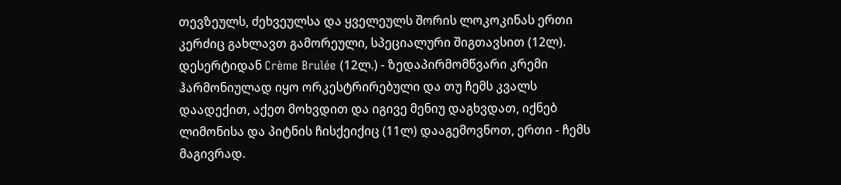თევზეულს, ძეხვეულსა და ყველეულს შორის ლოკოკინას ერთი კერძიც გახლავთ გამორეული, სპეციალური შიგთავსით (12ლ). დესერტიდან Crème Brulée (12ლ.) - ზედაპირმომწვარი კრემი ჰარმონიულად იყო ორკესტრირებული და თუ ჩემს კვალს დაადექით, აქეთ მოხვდით და იგივე მენიუ დაგხვდათ, იქნებ ლიმონისა და პიტნის ჩისქეიქიც (11ლ) დააგემოვნოთ, ერთი - ჩემს მაგივრად.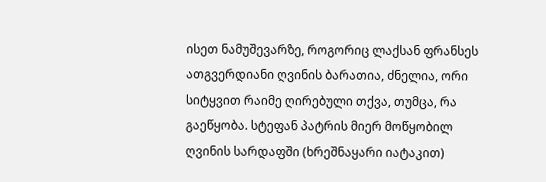ისეთ ნამუშევარზე, როგორიც ლაქსან ფრანსეს ათგვერდიანი ღვინის ბარათია, ძნელია, ორი სიტყვით რაიმე ღირებული თქვა, თუმცა, რა გაეწყობა. სტეფან პატრის მიერ მოწყობილ ღვინის სარდაფში (ხრეშნაყარი იატაკით)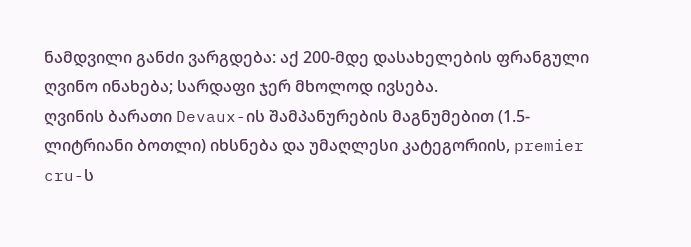ნამდვილი განძი ვარგდება: აქ 200-მდე დასახელების ფრანგული ღვინო ინახება; სარდაფი ჯერ მხოლოდ ივსება.
ღვინის ბარათი Devaux-ის შამპანურების მაგნუმებით (1.5-ლიტრიანი ბოთლი) იხსნება და უმაღლესი კატეგორიის, premier cru-ს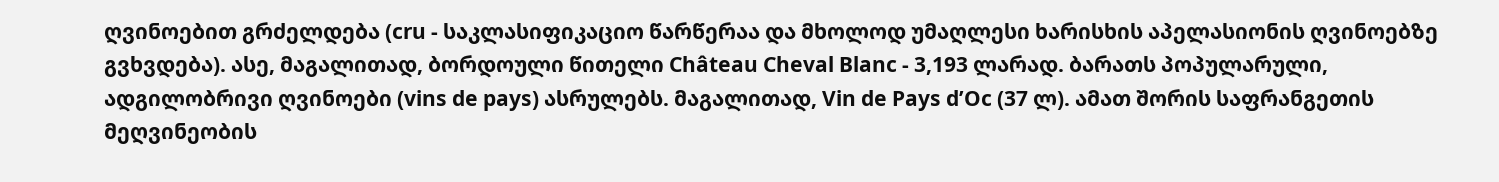ღვინოებით გრძელდება (cru - საკლასიფიკაციო წარწერაა და მხოლოდ უმაღლესი ხარისხის აპელასიონის ღვინოებზე გვხვდება). ასე, მაგალითად, ბორდოული წითელი Château Cheval Blanc - 3,193 ლარად. ბარათს პოპულარული, ადგილობრივი ღვინოები (vins de pays) ასრულებს. მაგალითად, Vin de Pays d’Oc (37 ლ). ამათ შორის საფრანგეთის მეღვინეობის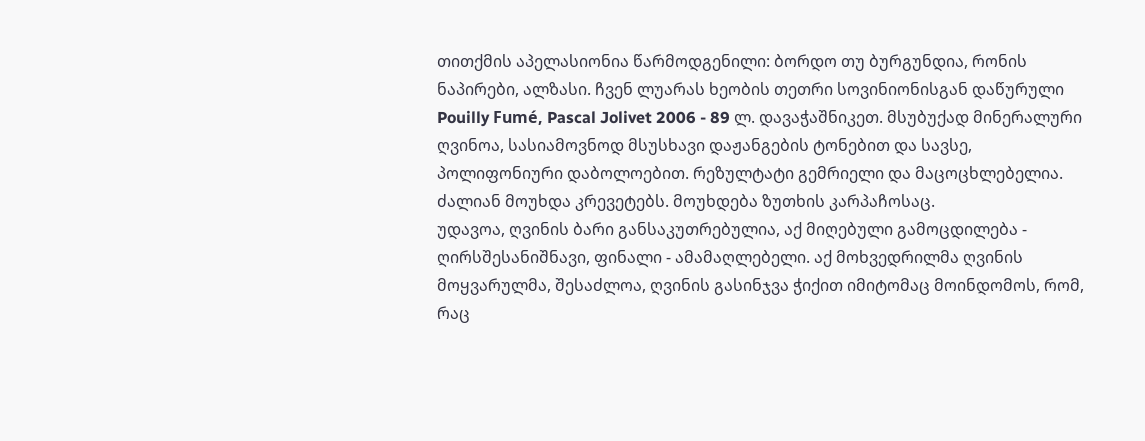თითქმის აპელასიონია წარმოდგენილი: ბორდო თუ ბურგუნდია, რონის ნაპირები, ალზასი. ჩვენ ლუარას ხეობის თეთრი სოვინიონისგან დაწურული Pouilly Fumé, Pascal Jolivet 2006 - 89 ლ. დავაჭაშნიკეთ. მსუბუქად მინერალური ღვინოა, სასიამოვნოდ მსუსხავი დაჟანგების ტონებით და სავსე, პოლიფონიური დაბოლოებით. რეზულტატი გემრიელი და მაცოცხლებელია. ძალიან მოუხდა კრევეტებს. მოუხდება ზუთხის კარპაჩოსაც.
უდავოა, ღვინის ბარი განსაკუთრებულია, აქ მიღებული გამოცდილება - ღირსშესანიშნავი, ფინალი - ამამაღლებელი. აქ მოხვედრილმა ღვინის მოყვარულმა, შესაძლოა, ღვინის გასინჯვა ჭიქით იმიტომაც მოინდომოს, რომ, რაც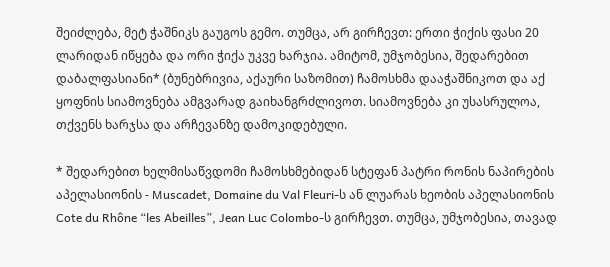შეიძლება, მეტ ჭაშნიკს გაუგოს გემო. თუმცა, არ გირჩევთ: ერთი ჭიქის ფასი 20 ლარიდან იწყება და ორი ჭიქა უკვე ხარჯია. ამიტომ, უმჯობესია, შედარებით დაბალფასიანი* (ბუნებრივია, აქაური საზომით) ჩამოსხმა დააჭაშნიკოთ და აქ ყოფნის სიამოვნება ამგვარად გაიხანგრძლივოთ. სიამოვნება კი უსასრულოა, თქვენს ხარჯსა და არჩევანზე დამოკიდებული.

* შედარებით ხელმისაწვდომი ჩამოსხმებიდან სტეფან პატრი რონის ნაპირების აპელასიონის - Muscadet, Domaine du Val Fleuri-ს ან ლუარას ხეობის აპელასიონის Cote du Rhône “les Abeilles”, Jean Luc Colombo-ს გირჩევთ. თუმცა, უმჯობესია, თავად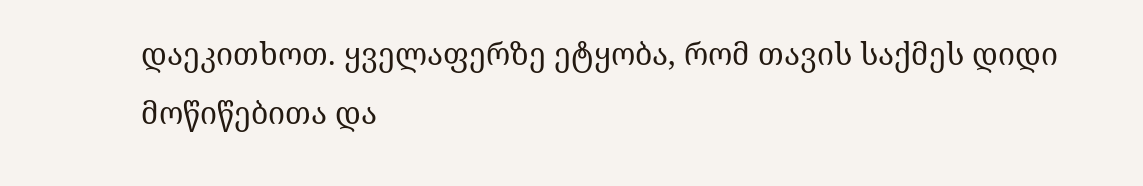დაეკითხოთ. ყველაფერზე ეტყობა, რომ თავის საქმეს დიდი მოწიწებითა და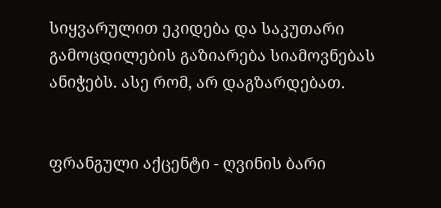სიყვარულით ეკიდება და საკუთარი გამოცდილების გაზიარება სიამოვნებას ანიჭებს. ასე რომ, არ დაგზარდებათ.


ფრანგული აქცენტი - ღვინის ბარი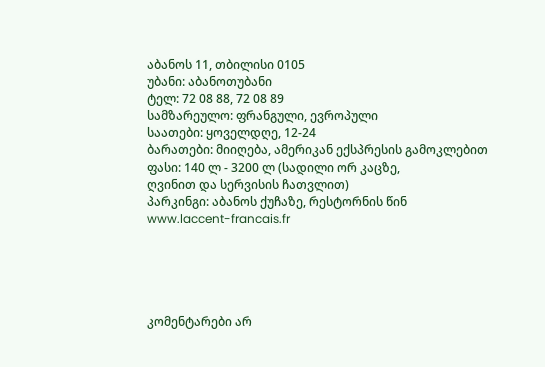აბანოს 11, თბილისი 0105
უბანი: აბანოთუბანი
ტელ: 72 08 88, 72 08 89
სამზარეულო: ფრანგული, ევროპული
საათები: ყოველდღე, 12-24
ბარათები: მიიღება, ამერიკან ექსპრესის გამოკლებით
ფასი: 140 ლ - 3200 ლ (სადილი ორ კაცზე,
ღვინით და სერვისის ჩათვლით)
პარკინგი: აბანოს ქუჩაზე, რესტორნის წინ
www.laccent-francais.fr





კომენტარები არ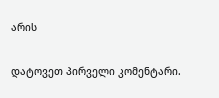არის

დატოვეთ პირველი კომენტარი.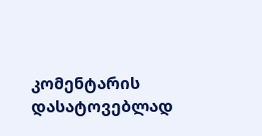კომენტარის დასატოვებლად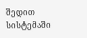შედით სისტემაში